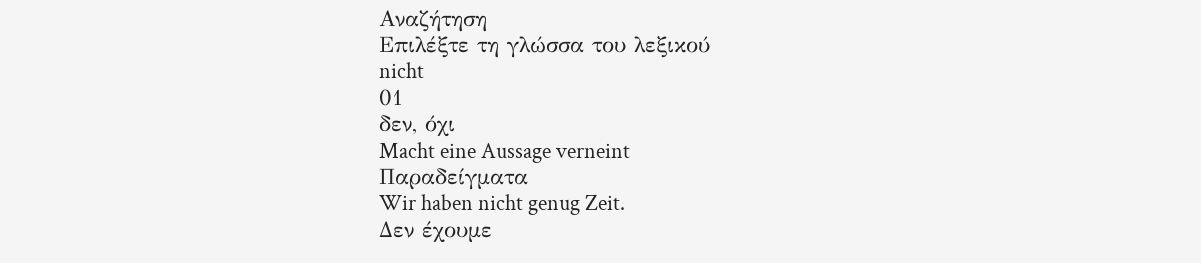Αναζήτηση
Επιλέξτε τη γλώσσα του λεξικού
nicht
01
δεν, όχι
Macht eine Aussage verneint
Παραδείγματα
Wir haben nicht genug Zeit.
Δεν έχουμε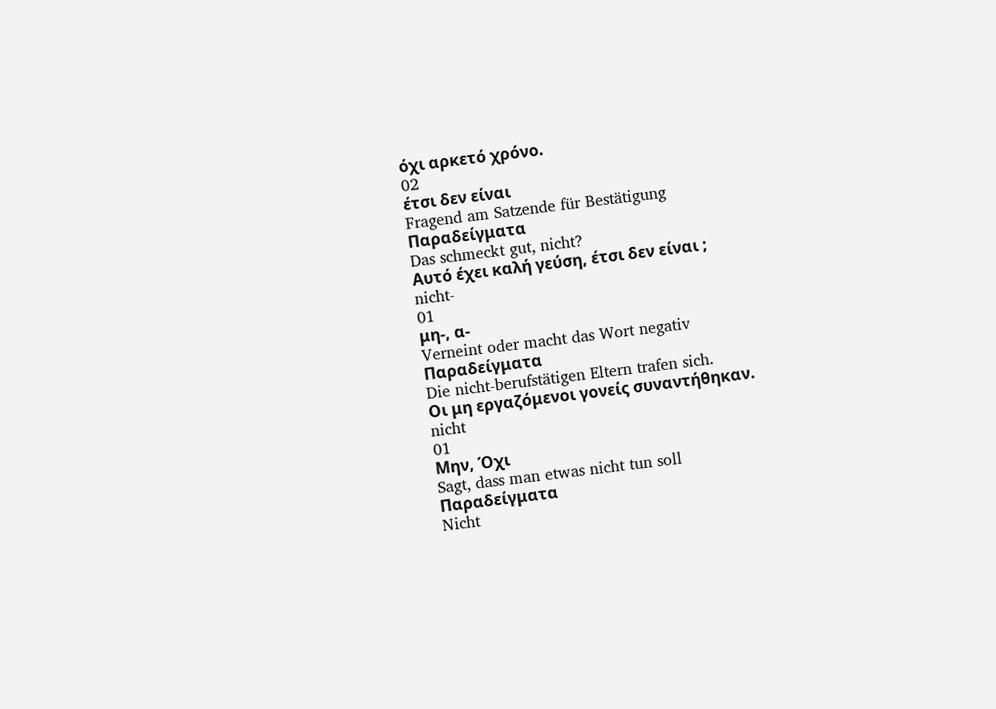όχι αρκετό χρόνο.
02
έτσι δεν είναι
Fragend am Satzende für Bestätigung
Παραδείγματα
Das schmeckt gut, nicht?
Αυτό έχει καλή γεύση, έτσι δεν είναι ;
nicht-
01
μη-, α-
Verneint oder macht das Wort negativ
Παραδείγματα
Die nicht-berufstätigen Eltern trafen sich.
Οι μη εργαζόμενοι γονείς συναντήθηκαν.
nicht
01
Μην, Όχι
Sagt, dass man etwas nicht tun soll
Παραδείγματα
Nicht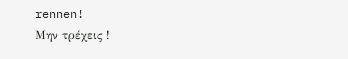rennen!
Μην τρέχεις !